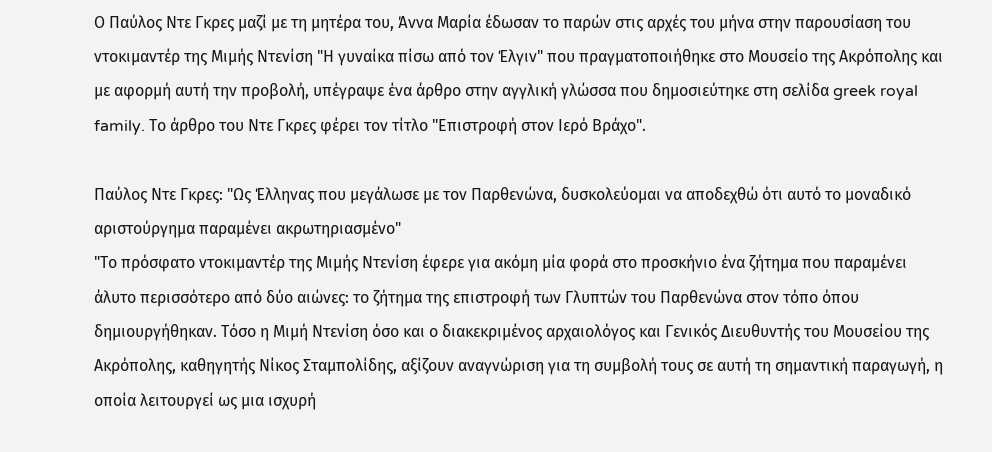Ο Παύλος Ντε Γκρες μαζί με τη μητέρα του, Άννα Μαρία έδωσαν το παρών στις αρχές του μήνα στην παρουσίαση του ντοκιμαντέρ της Μιμής Ντενίση "Η γυναίκα πίσω από τον Έλγιν" που πραγματοποιήθηκε στο Μουσείο της Ακρόπολης και με αφορμή αυτή την προβολή, υπέγραψε ένα άρθρο στην αγγλική γλώσσα που δημοσιεύτηκε στη σελίδα greek royal family. Το άρθρο του Ντε Γκρες φέρει τον τίτλο "Επιστροφή στον Ιερό Βράχο".

Παύλος Ντε Γκρες: "Ως Έλληνας που μεγάλωσε με τον Παρθενώνα, δυσκολεύομαι να αποδεχθώ ότι αυτό το μοναδικό αριστούργημα παραμένει ακρωτηριασμένο"
"Το πρόσφατο ντοκιμαντέρ της Μιμής Ντενίση έφερε για ακόμη μία φορά στο προσκήνιο ένα ζήτημα που παραμένει άλυτο περισσότερο από δύο αιώνες: το ζήτημα της επιστροφή των Γλυπτών του Παρθενώνα στον τόπο όπου δημιουργήθηκαν. Τόσο η Μιμή Ντενίση όσο και ο διακεκριμένος αρχαιολόγος και Γενικός Διευθυντής του Μουσείου της Ακρόπολης, καθηγητής Νίκος Σταμπολίδης, αξίζουν αναγνώριση για τη συμβολή τους σε αυτή τη σημαντική παραγωγή, η οποία λειτουργεί ως μια ισχυρή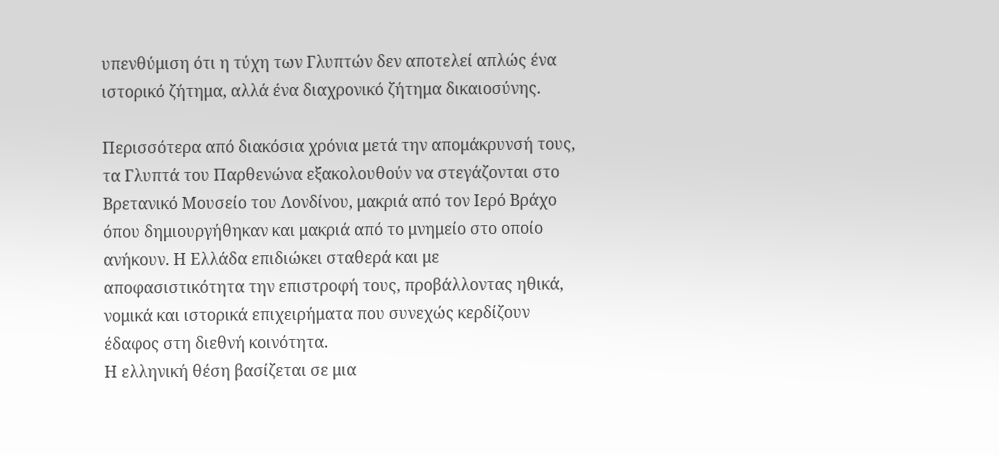υπενθύμιση ότι η τύχη των Γλυπτών δεν αποτελεί απλώς ένα ιστορικό ζήτημα, αλλά ένα διαχρονικό ζήτημα δικαιοσύνης.

Περισσότερα από διακόσια χρόνια μετά την απομάκρυνσή τους, τα Γλυπτά του Παρθενώνα εξακολουθούν να στεγάζονται στο Βρετανικό Μουσείο του Λονδίνου, μακριά από τον Ιερό Βράχο όπου δημιουργήθηκαν και μακριά από το μνημείο στο οποίο ανήκουν. Η Ελλάδα επιδιώκει σταθερά και με αποφασιστικότητα την επιστροφή τους, προβάλλοντας ηθικά, νομικά και ιστορικά επιχειρήματα που συνεχώς κερδίζουν έδαφος στη διεθνή κοινότητα.
Η ελληνική θέση βασίζεται σε μια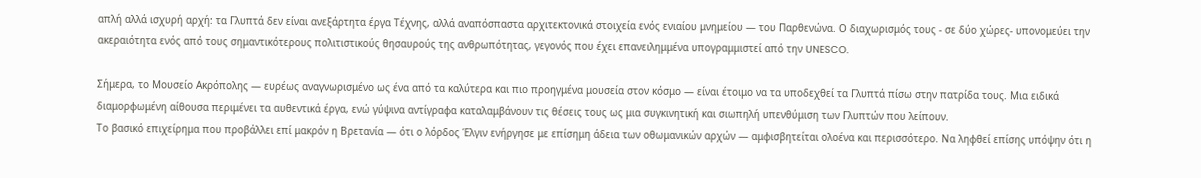απλή αλλά ισχυρή αρχή: τα Γλυπτά δεν είναι ανεξάρτητα έργα Τέχνης, αλλά αναπόσπαστα αρχιτεκτονικά στοιχεία ενός ενιαίου μνημείου — του Παρθενώνα. Ο διαχωρισμός τους - σε δύο χώρες- υπονομεύει την ακεραιότητα ενός από τους σημαντικότερους πολιτιστικούς θησαυρούς της ανθρωπότητας, γεγονός που έχει επανειλημμένα υπογραμμιστεί από την UNESCO.

Σήμερα, το Μουσείο Ακρόπολης — ευρέως αναγνωρισμένο ως ένα από τα καλύτερα και πιο προηγμένα μουσεία στον κόσμο — είναι έτοιμο να τα υποδεχθεί τα Γλυπτά πίσω στην πατρίδα τους. Μια ειδικά διαμορφωμένη αίθουσα περιμένει τα αυθεντικά έργα, ενώ γύψινα αντίγραφα καταλαμβάνουν τις θέσεις τους ως μια συγκινητική και σιωπηλή υπενθύμιση των Γλυπτών που λείπουν.
Το βασικό επιχείρημα που προβάλλει επί μακρόν η Βρετανία — ότι ο λόρδος Έλγιν ενήργησε με επίσημη άδεια των οθωμανικών αρχών — αμφισβητείται ολοένα και περισσότερο. Να ληφθεί επίσης υπόψην ότι η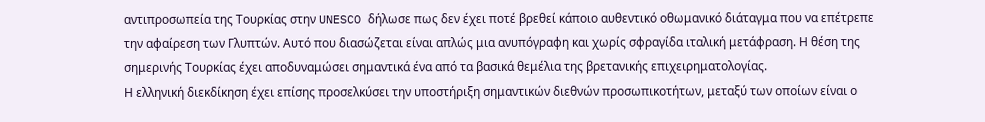αντιπροσωπεία της Τουρκίας στην UNESCO δήλωσε πως δεν έχει ποτέ βρεθεί κάποιο αυθεντικό οθωμανικό διάταγμα που να επέτρεπε την αφαίρεση των Γλυπτών. Αυτό που διασώζεται είναι απλώς μια ανυπόγραφη και χωρίς σφραγίδα ιταλική μετάφραση. Η θέση της σημερινής Τουρκίας έχει αποδυναμώσει σημαντικά ένα από τα βασικά θεμέλια της βρετανικής επιχειρηματολογίας.
Η ελληνική διεκδίκηση έχει επίσης προσελκύσει την υποστήριξη σημαντικών διεθνών προσωπικοτήτων, μεταξύ των οποίων είναι ο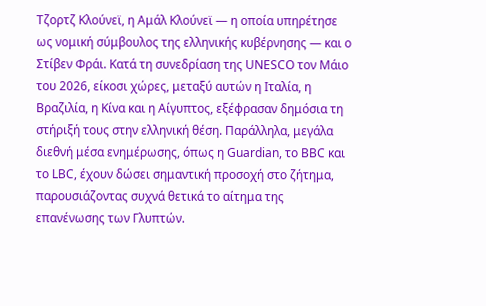Τζορτζ Κλούνεϊ, η Αμάλ Κλούνεϊ — η οποία υπηρέτησε ως νομική σύμβουλος της ελληνικής κυβέρνησης — και ο Στίβεν Φράι. Κατά τη συνεδρίαση της UNESCO τον Μάιο του 2026, είκοσι χώρες, μεταξύ αυτών η Ιταλία, η Βραζιλία, η Κίνα και η Αίγυπτος, εξέφρασαν δημόσια τη στήριξή τους στην ελληνική θέση. Παράλληλα, μεγάλα διεθνή μέσα ενημέρωσης, όπως η Guardian, το BBC και το LBC, έχουν δώσει σημαντική προσοχή στο ζήτημα, παρουσιάζοντας συχνά θετικά το αίτημα της επανένωσης των Γλυπτών.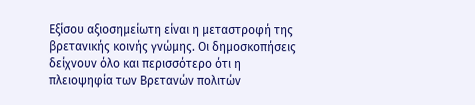Εξίσου αξιοσημείωτη είναι η μεταστροφή της βρετανικής κοινής γνώμης. Οι δημοσκοπήσεις δείχνουν όλο και περισσότερο ότι η πλειοψηφία των Βρετανών πολιτών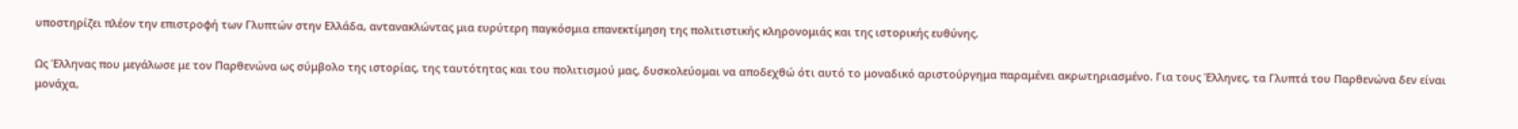υποστηρίζει πλέον την επιστροφή των Γλυπτών στην Ελλάδα, αντανακλώντας μια ευρύτερη παγκόσμια επανεκτίμηση της πολιτιστικής κληρονομιάς και της ιστορικής ευθύνης.

Ως Έλληνας που μεγάλωσε με τον Παρθενώνα ως σύμβολο της ιστορίας, της ταυτότητας και του πολιτισμού μας, δυσκολεύομαι να αποδεχθώ ότι αυτό το μοναδικό αριστούργημα παραμένει ακρωτηριασμένο. Για τους Έλληνες, τα Γλυπτά του Παρθενώνα δεν είναι μονάχα,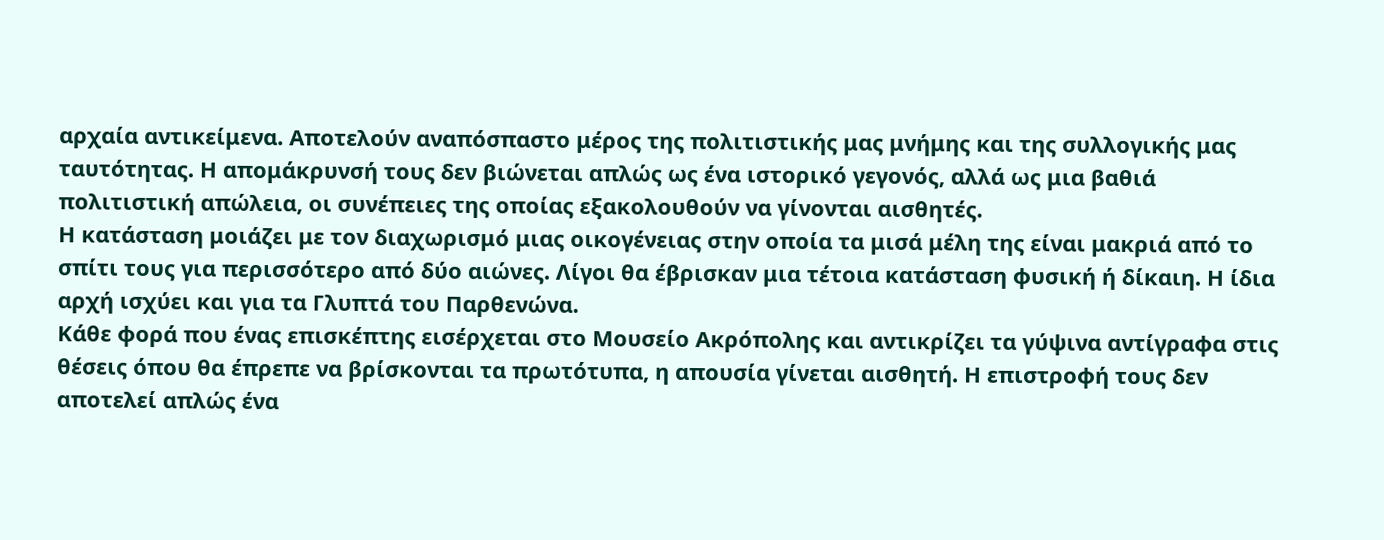αρχαία αντικείμενα. Αποτελούν αναπόσπαστο μέρος της πολιτιστικής μας μνήμης και της συλλογικής μας ταυτότητας. Η απομάκρυνσή τους δεν βιώνεται απλώς ως ένα ιστορικό γεγονός, αλλά ως μια βαθιά πολιτιστική απώλεια, οι συνέπειες της οποίας εξακολουθούν να γίνονται αισθητές.
Η κατάσταση μοιάζει με τον διαχωρισμό μιας οικογένειας στην οποία τα μισά μέλη της είναι μακριά από το σπίτι τους για περισσότερο από δύο αιώνες. Λίγοι θα έβρισκαν μια τέτοια κατάσταση φυσική ή δίκαιη. Η ίδια αρχή ισχύει και για τα Γλυπτά του Παρθενώνα.
Κάθε φορά που ένας επισκέπτης εισέρχεται στο Μουσείο Ακρόπολης και αντικρίζει τα γύψινα αντίγραφα στις θέσεις όπου θα έπρεπε να βρίσκονται τα πρωτότυπα, η απουσία γίνεται αισθητή. Η επιστροφή τους δεν αποτελεί απλώς ένα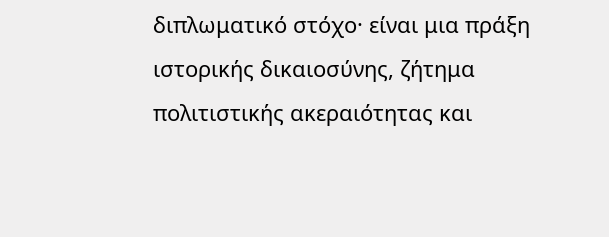διπλωματικό στόχο· είναι μια πράξη ιστορικής δικαιοσύνης, ζήτημα πολιτιστικής ακεραιότητας και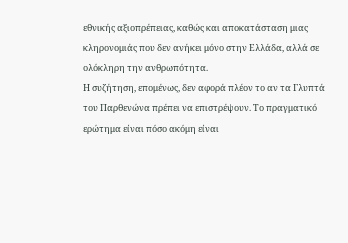εθνικής αξιοπρέπειας, καθώς και αποκατάσταση μιας κληρονομιάς που δεν ανήκει μόνο στην Ελλάδα, αλλά σε ολόκληρη την ανθρωπότητα.
Η συζήτηση, επομένως, δεν αφορά πλέον το αν τα Γλυπτά του Παρθενώνα πρέπει να επιστρέψουν. Το πραγματικό ερώτημα είναι πόσο ακόμη είναι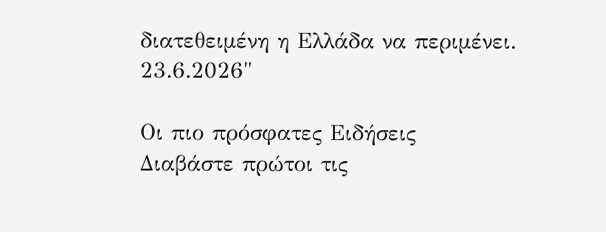διατεθειμένη η Ελλάδα να περιμένει.
23.6.2026"

Οι πιο πρόσφατες Ειδήσεις
Διαβάστε πρώτοι τις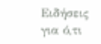Ειδήσεις για ό,τι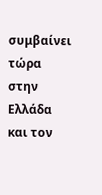συμβαίνει τώρα στην Ελλάδα και τον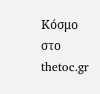Κόσμο στο thetoc.gr